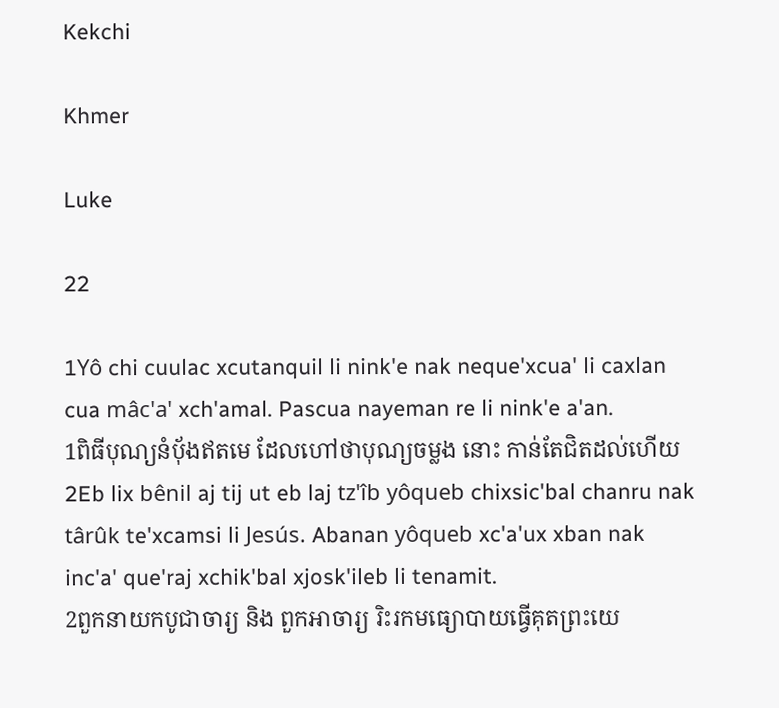Kekchi

Khmer

Luke

22

1Yô chi cuulac xcutanquil li nink'e nak neque'xcua' li caxlan cua mâc'a' xch'amal. Pascua nayeman re li nink'e a'an.
1ពិធីបុណ្យនំបុ័ងឥតមេ ដែលហៅថាបុណ្យចម្លង នោះ កាន់តែជិតដល់ហើយ
2Eb lix bênil aj tij ut eb laj tz'îb yôqueb chixsic'bal chanru nak târûk te'xcamsi li Jesús. Abanan yôqueb xc'a'ux xban nak inc'a' que'raj xchik'bal xjosk'ileb li tenamit.
2ពួកនាយកបូជាចារ្យ និង ពួកអាចារ្យ រិះរកមធ្យោបាយធ្វើគុតព្រះយេ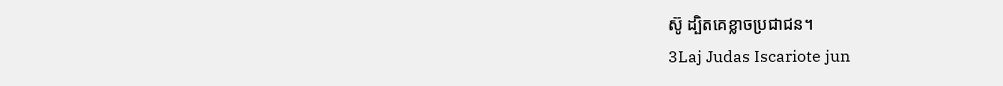ស៊ូ ដ្បិតគេខ្លាចប្រជាជន។
3Laj Judas Iscariote jun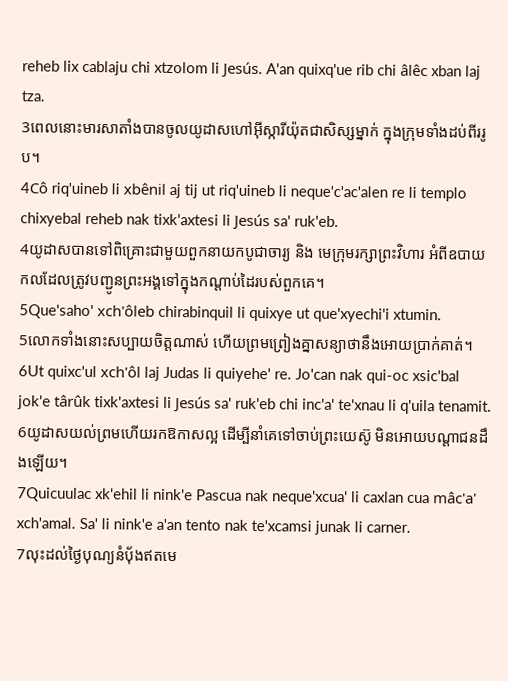reheb lix cablaju chi xtzolom li Jesús. A'an quixq'ue rib chi âlêc xban laj tza.
3ពេលនោះមារសាតាំងបានចូលយូដាសហៅអ៊ីស្ការីយ៉ុតជាសិស្សម្នាក់ ក្នុងក្រុមទាំងដប់ពីររូប។
4Cô riq'uineb li xbênil aj tij ut riq'uineb li neque'c'ac'alen re li templo chixyebal reheb nak tixk'axtesi li Jesús sa' ruk'eb.
4យូដាសបានទៅពិគ្រោះជាមួយពួកនាយកបូជាចារ្យ និង មេក្រុមរក្សាព្រះវិហារ អំពីឧបាយកលដែលត្រូវបញ្ជូនព្រះអង្គទៅក្នុងកណ្ដាប់ដៃរបស់ពួកគេ។
5Que'saho' xch'ôleb chirabinquil li quixye ut que'xyechi'i xtumin.
5លោកទាំងនោះសប្បាយចិត្ដណាស់ ហើយព្រមព្រៀងគ្នាសន្យាថានឹងអោយប្រាក់គាត់។
6Ut quixc'ul xch'ôl laj Judas li quiyehe' re. Jo'can nak qui-oc xsic'bal jok'e târûk tixk'axtesi li Jesús sa' ruk'eb chi inc'a' te'xnau li q'uila tenamit.
6យូដាសយល់ព្រមហើយរកឱកាសល្អ ដើម្បីនាំគេទៅចាប់ព្រះយេស៊ូ មិនអោយបណ្ដាជនដឹងឡើយ។
7Quicuulac xk'ehil li nink'e Pascua nak neque'xcua' li caxlan cua mâc'a' xch'amal. Sa' li nink'e a'an tento nak te'xcamsi junak li carner.
7លុះដល់ថ្ងៃបុណ្យនំបុ័ងឥតមេ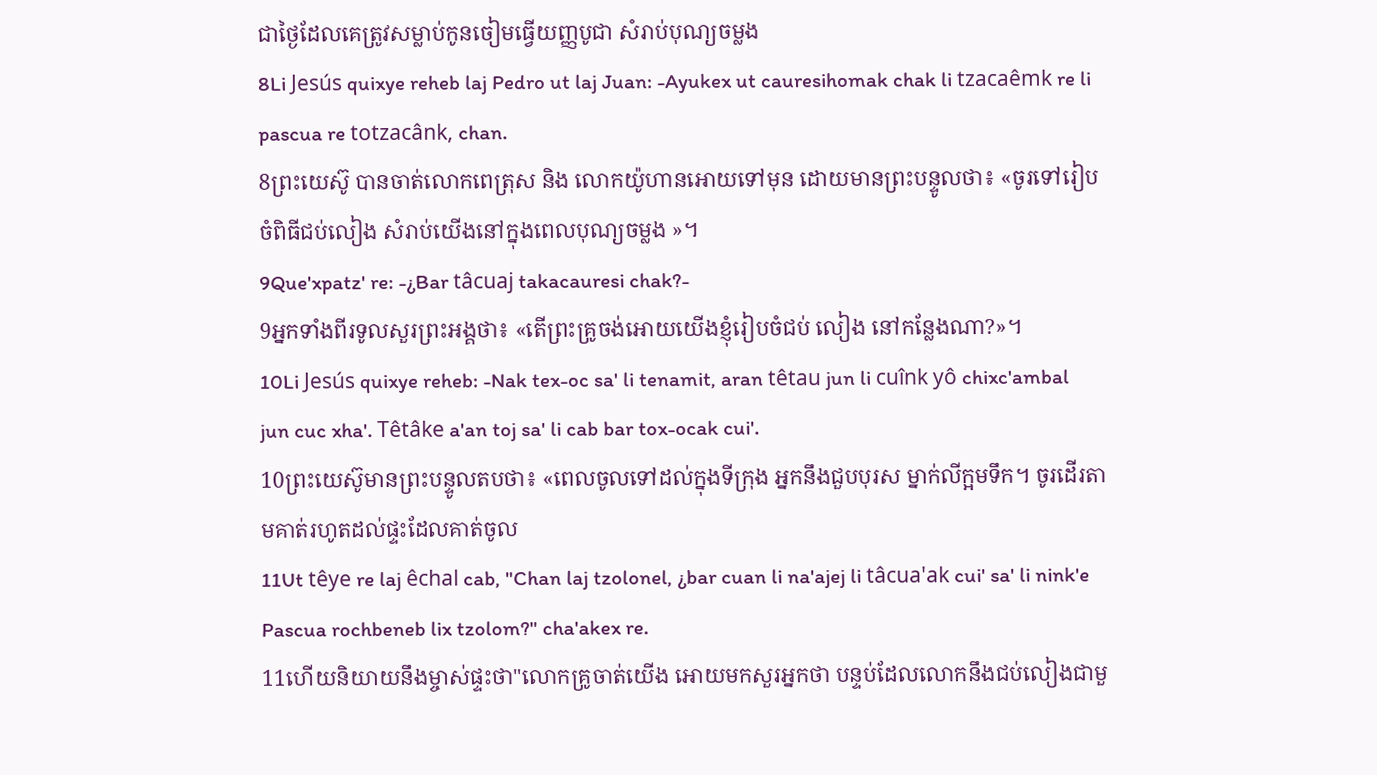ជាថ្ងៃដែលគេត្រូវសម្លាប់កូនចៀមធ្វើយញ្ញបូជា សំរាប់បុណ្យចម្លង
8Li Jesús quixye reheb laj Pedro ut laj Juan: -Ayukex ut cauresihomak chak li tzacaêmk re li pascua re totzacânk, chan.
8ព្រះយេស៊ូ បានចាត់លោកពេត្រុស និង លោកយ៉ូហានអោយទៅមុន ដោយមានព្រះបន្ទូលថា៖ «ចូរទៅរៀបចំពិធីជប់លៀង សំរាប់យើងនៅក្នុងពេលបុណ្យចម្លង »។
9Que'xpatz' re: -¿Bar tâcuaj takacauresi chak?-
9អ្នកទាំងពីរទូលសួរព្រះអង្គថា៖ «តើព្រះគ្រូចង់អោយយើងខ្ញុំរៀបចំជប់ លៀង នៅកន្លែងណា?»។
10Li Jesús quixye reheb: -Nak tex-oc sa' li tenamit, aran têtau jun li cuînk yô chixc'ambal jun cuc xha'. Têtâke a'an toj sa' li cab bar tox-ocak cui'.
10ព្រះយេស៊ូមានព្រះបន្ទូលតបថា៖ «ពេលចូលទៅដល់ក្នុងទីក្រុង អ្នកនឹងជួបបុរស ម្នាក់លីក្អមទឹក។ ចូរដើរតាមគាត់រហូតដល់ផ្ទះដែលគាត់ចូល
11Ut têye re laj êchal cab, "Chan laj tzolonel, ¿bar cuan li na'ajej li tâcua'ak cui' sa' li nink'e Pascua rochbeneb lix tzolom?" cha'akex re.
11ហើយនិយាយនឹងម្ចាស់ផ្ទះថា"លោកគ្រូចាត់យើង អោយមកសួរអ្នកថា បន្ទប់ដែលលោកនឹងជប់លៀងជាមួ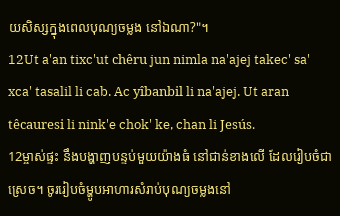យសិស្សក្នុងពេលបុណ្យចម្លង នៅឯណា?"។
12Ut a'an tixc'ut chêru jun nimla na'ajej takec' sa' xca' tasalil li cab. Ac yîbanbil li na'ajej. Ut aran têcauresi li nink'e chok' ke, chan li Jesús.
12ម្ចាស់ផ្ទះ នឹងបង្ហាញបន្ទប់មួយយ៉ាងធំ នៅជាន់ខាងលើ ដែលរៀបចំជាស្រេច។ ចូររៀបចំម្ហូបអាហារសំរាប់បុណ្យចម្លងនៅ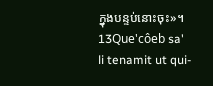ក្នុងបន្ទប់នោះចុះ»។
13Que'côeb sa' li tenamit ut qui-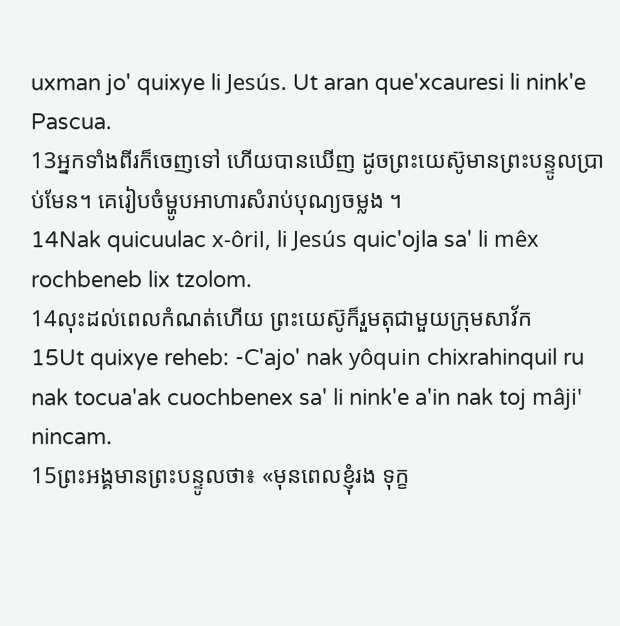uxman jo' quixye li Jesús. Ut aran que'xcauresi li nink'e Pascua.
13អ្នកទាំងពីរក៏ចេញទៅ ហើយបានឃើញ ដូចព្រះយេស៊ូមានព្រះបន្ទូលប្រាប់មែន។ គេរៀបចំម្ហូបអាហារសំរាប់បុណ្យចម្លង ។
14Nak quicuulac x-ôril, li Jesús quic'ojla sa' li mêx rochbeneb lix tzolom.
14លុះដល់ពេលកំណត់ហើយ ព្រះយេស៊ូក៏រួមតុជាមួយក្រុមសាវ័ក
15Ut quixye reheb: -C'ajo' nak yôquin chixrahinquil ru nak tocua'ak cuochbenex sa' li nink'e a'in nak toj mâji' nincam.
15ព្រះអង្គមានព្រះបន្ទូលថា៖ «មុនពេលខ្ញុំរង ទុក្ខ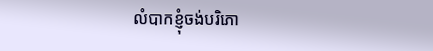លំបាកខ្ញុំចង់បរិភោ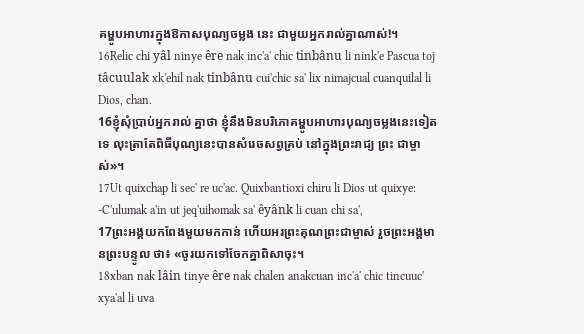គម្ហូបអាហារក្នុងឱកាសបុណ្យចម្លង នេះ ជាមួយអ្នករាល់គ្នាណាស់!។
16Relic chi yâl ninye êre nak inc'a' chic tinbânu li nink'e Pascua toj tâcuulak xk'ehil nak tinbânu cui'chic sa' lix nimajcual cuanquilal li Dios, chan.
16ខ្ញុំសុំប្រាប់អ្នករាល់ គ្នាថា ខ្ញុំនឹងមិនបរិភោគម្ហូបអាហារបុណ្យចម្លងនេះទៀតទេ លុះត្រាតែពិធីបុណ្យនេះបានសំរេចសព្វគ្រប់ នៅក្នុងព្រះរាជ្យ ព្រះ ជាម្ចាស់»។
17Ut quixchap li sec' re uc'ac. Quixbantioxi chiru li Dios ut quixye: -C'ulumak a'in ut jeq'uihomak sa' êyânk li cuan chi sa',
17ព្រះអង្គយកពែងមួយមកកាន់ ហើយអរព្រះគុណព្រះជាម្ចាស់ រួចព្រះអង្គមានព្រះបន្ទូល ថា៖ «ចូរយកទៅចែកគ្នាពិសាចុះ។
18xban nak lâin tinye êre nak chalen anakcuan inc'a' chic tincuuc' xya'al li uva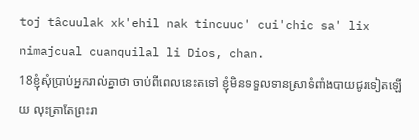toj tâcuulak xk'ehil nak tincuuc' cui'chic sa' lix nimajcual cuanquilal li Dios, chan.
18ខ្ញុំសុំប្រាប់អ្នករាល់គ្នាថា ចាប់ពីពេលនេះតទៅ ខ្ញុំមិនទទួលទានស្រាទំពាំងបាយជូរទៀតឡើយ លុះត្រាតែព្រះរា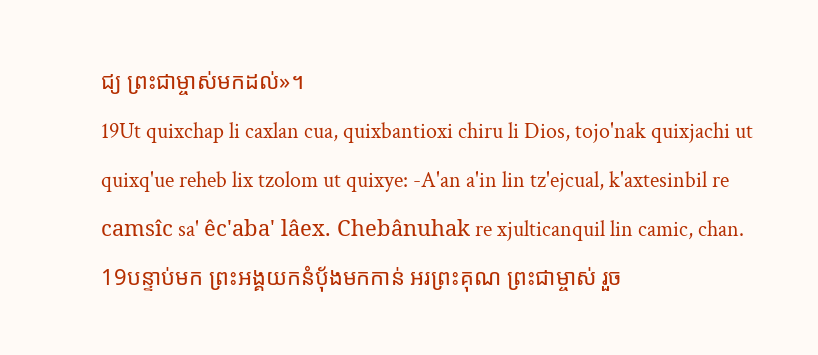ជ្យ ព្រះជាម្ចាស់មកដល់»។
19Ut quixchap li caxlan cua, quixbantioxi chiru li Dios, tojo'nak quixjachi ut quixq'ue reheb lix tzolom ut quixye: -A'an a'in lin tz'ejcual, k'axtesinbil re camsîc sa' êc'aba' lâex. Chebânuhak re xjulticanquil lin camic, chan.
19បន្ទាប់មក ព្រះអង្គយកនំបុ័ងមកកាន់ អរព្រះគុណ ព្រះជាម្ចាស់ រួច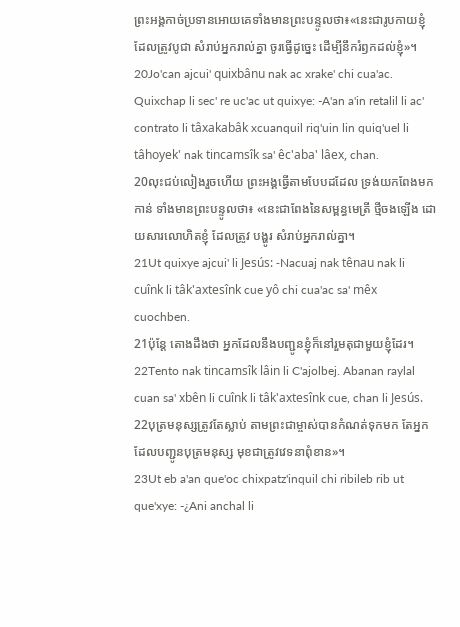ព្រះអង្គកាច់ប្រទានអោយគេទាំងមានព្រះបន្ទូលថា៖«នេះជារូបកាយខ្ញុំដែលត្រូវបូជា សំរាប់អ្នករាល់គ្នា ចូរធ្វើដូច្នេះ ដើម្បីនឹករំឭកដល់ខ្ញុំ»។
20Jo'can ajcui' quixbânu nak ac xrake' chi cua'ac. Quixchap li sec' re uc'ac ut quixye: -A'an a'in retalil li ac' contrato li tâxakabâk xcuanquil riq'uin lin quiq'uel li tâhoyek' nak tincamsîk sa' êc'aba' lâex, chan.
20លុះជប់លៀងរួចហើយ ព្រះអង្គធ្វើតាមបែបដដែល ទ្រង់យកពែងមកកាន់ ទាំងមានព្រះបន្ទូលថា៖ «នេះជាពែងនៃសម្ពន្ធមេត្រី ថ្មីចងឡើង ដោយសារលោហិតខ្ញុំ ដែលត្រូវ បង្ហូរ សំរាប់អ្នករាល់គ្នា។
21Ut quixye ajcui' li Jesús: -Nacuaj nak tênau nak li cuînk li tâk'axtesînk cue yô chi cua'ac sa' mêx cuochben.
21ប៉ុន្ដែ តោងដឹងថា អ្នកដែលនឹងបញ្ជូនខ្ញុំក៏នៅរួមតុជាមួយខ្ញុំដែរ។
22Tento nak tincamsîk lâin li C'ajolbej. Abanan raylal cuan sa' xbên li cuînk li tâk'axtesînk cue, chan li Jesús.
22បុត្រមនុស្សត្រូវតែស្លាប់ តាមព្រះជាម្ចាស់បានកំណត់ទុកមក តែអ្នកដែលបញ្ជូនបុត្រមនុស្ស មុខជាត្រូវវេទនាពុំខាន»។
23Ut eb a'an que'oc chixpatz'inquil chi ribileb rib ut que'xye: -¿Ani anchal li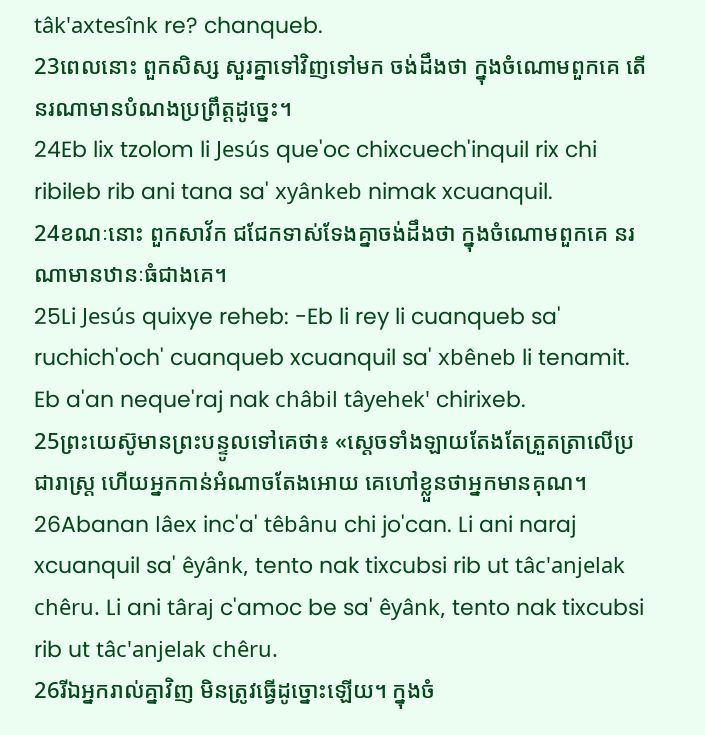tâk'axtesînk re? chanqueb.
23ពេលនោះ ពួកសិស្ស សួរគ្នាទៅវិញទៅមក ចង់ដឹងថា ក្នុងចំណោមពួកគេ តើនរណាមានបំណងប្រព្រឹត្ដដូច្នេះ។
24Eb lix tzolom li Jesús que'oc chixcuech'inquil rix chi ribileb rib ani tana sa' xyânkeb nimak xcuanquil.
24ខណៈនោះ ពួកសាវ័ក ជជែកទាស់ទែងគ្នាចង់ដឹងថា ក្នុងចំណោមពួកគេ នរណាមានឋានៈធំជាងគេ។
25Li Jesús quixye reheb: -Eb li rey li cuanqueb sa' ruchich'och' cuanqueb xcuanquil sa' xbêneb li tenamit. Eb a'an neque'raj nak châbil tâyehek' chirixeb.
25ព្រះយេស៊ូមានព្រះបន្ទូលទៅគេថា៖ «ស្ដេចទាំងឡាយតែងតែត្រួតត្រាលើប្រជារាស្ដ្រ ហើយអ្នកកាន់អំណាចតែងអោយ គេហៅខ្លួនថាអ្នកមានគុណ។
26Abanan lâex inc'a' têbânu chi jo'can. Li ani naraj xcuanquil sa' êyânk, tento nak tixcubsi rib ut tâc'anjelak chêru. Li ani târaj c'amoc be sa' êyânk, tento nak tixcubsi rib ut tâc'anjelak chêru.
26រីឯអ្នករាល់គ្នាវិញ មិនត្រូវធ្វើដូច្នោះឡើយ។ ក្នុងចំ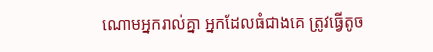ណោមអ្នករាល់គ្នា អ្នកដែលធំជាងគេ ត្រូវធ្វើតូច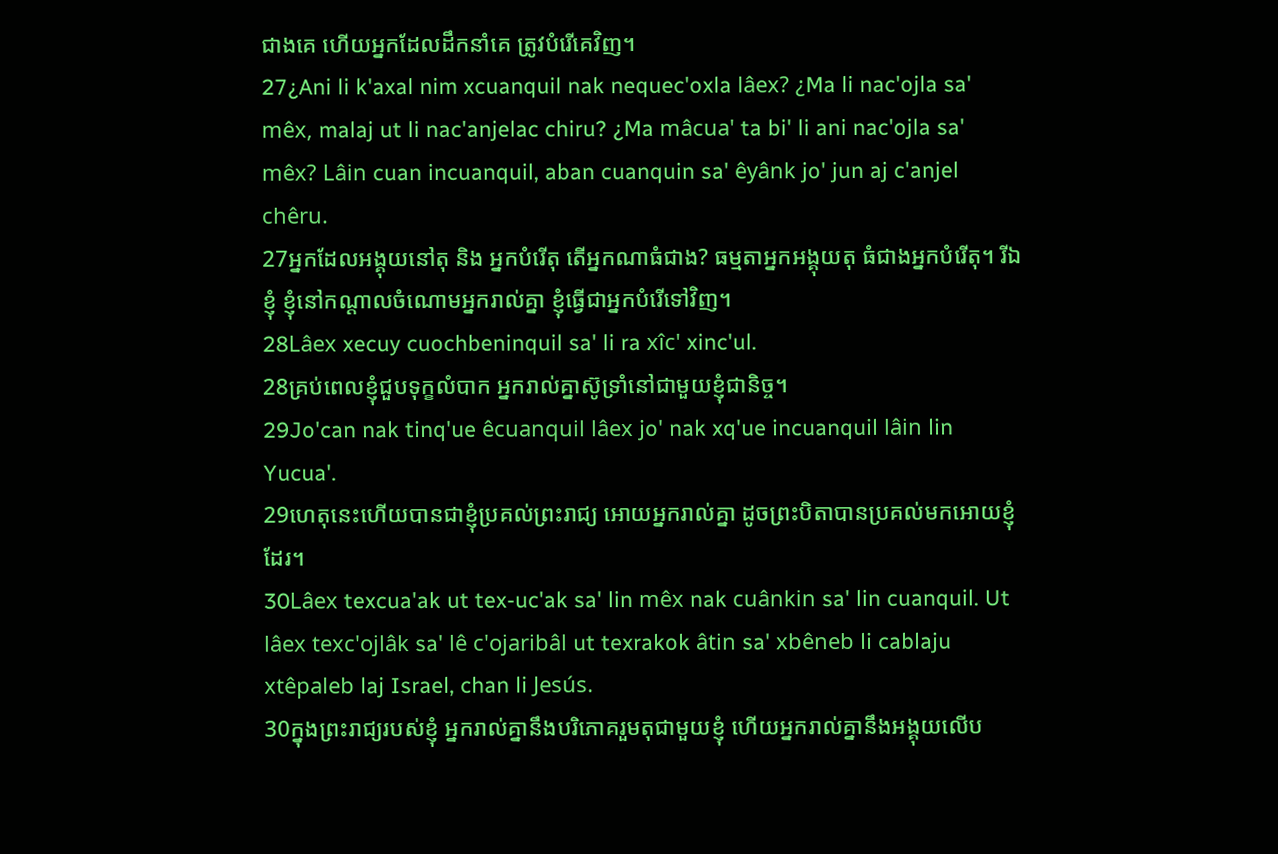ជាងគេ ហើយអ្នកដែលដឹកនាំគេ ត្រូវបំរើគេវិញ។
27¿Ani li k'axal nim xcuanquil nak nequec'oxla lâex? ¿Ma li nac'ojla sa' mêx, malaj ut li nac'anjelac chiru? ¿Ma mâcua' ta bi' li ani nac'ojla sa' mêx? Lâin cuan incuanquil, aban cuanquin sa' êyânk jo' jun aj c'anjel chêru.
27អ្នកដែលអង្គុយនៅតុ និង អ្នកបំរើតុ តើអ្នកណាធំជាង? ធម្មតាអ្នកអង្គុយតុ ធំជាងអ្នកបំរើតុ។ រីឯខ្ញុំ ខ្ញុំនៅកណ្ដាលចំណោមអ្នករាល់គ្នា ខ្ញុំធ្វើជាអ្នកបំរើទៅវិញ។
28Lâex xecuy cuochbeninquil sa' li ra xîc' xinc'ul.
28គ្រប់ពេលខ្ញុំជួបទុក្ខលំបាក អ្នករាល់គ្នាស៊ូទ្រាំនៅជាមួយខ្ញុំជានិច្ច។
29Jo'can nak tinq'ue êcuanquil lâex jo' nak xq'ue incuanquil lâin lin Yucua'.
29ហេតុនេះហើយបានជាខ្ញុំប្រគល់ព្រះរាជ្យ អោយអ្នករាល់គ្នា ដូចព្រះបិតាបានប្រគល់មកអោយខ្ញុំដែរ។
30Lâex texcua'ak ut tex-uc'ak sa' lin mêx nak cuânkin sa' lin cuanquil. Ut lâex texc'ojlâk sa' lê c'ojaribâl ut texrakok âtin sa' xbêneb li cablaju xtêpaleb laj Israel, chan li Jesús.
30ក្នុងព្រះរាជ្យរបស់ខ្ញុំ អ្នករាល់គ្នានឹងបរិភោគរួមតុជាមួយខ្ញុំ ហើយអ្នករាល់គ្នានឹងអង្គុយលើប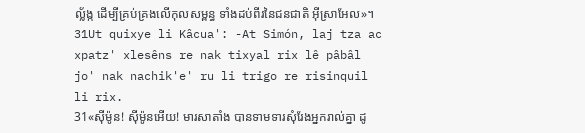ល្ល័ង្ក ដើម្បីគ្រប់គ្រងលើកុលសម្ពន្ធ ទាំងដប់ពីរនៃជនជាតិ អ៊ីស្រាអែល»។
31Ut quixye li Kâcua': -At Simón, laj tza ac xpatz' xlesêns re nak tixyal rix lê pâbâl jo' nak nachik'e' ru li trigo re risinquil li rix.
31«ស៊ីម៉ូន! ស៊ីម៉ូនអើយ! មារសាតាំង បានទាមទារសុំរែងអ្នករាល់គ្នា ដូ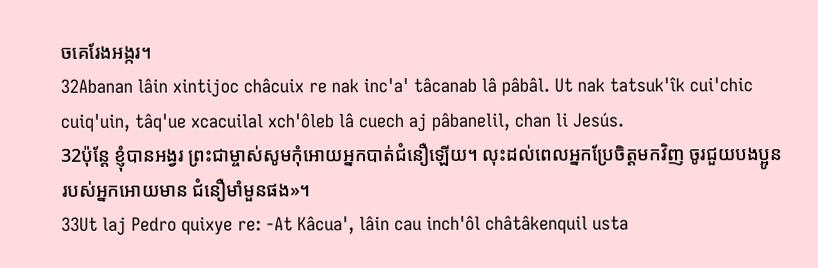ចគេរែងអង្ករ។
32Abanan lâin xintijoc châcuix re nak inc'a' tâcanab lâ pâbâl. Ut nak tatsuk'îk cui'chic cuiq'uin, tâq'ue xcacuilal xch'ôleb lâ cuech aj pâbanelil, chan li Jesús.
32ប៉ុន្ដែ ខ្ញុំបានអង្វរ ព្រះជាម្ចាស់សូមកុំអោយអ្នកបាត់ជំនឿឡើយ។ លុះដល់ពេលអ្នកប្រែចិត្ដមកវិញ ចូរជួយបងប្អូនរបស់អ្នកអោយមាន ជំនឿមាំមួនផង»។
33Ut laj Pedro quixye re: -At Kâcua', lâin cau inch'ôl châtâkenquil usta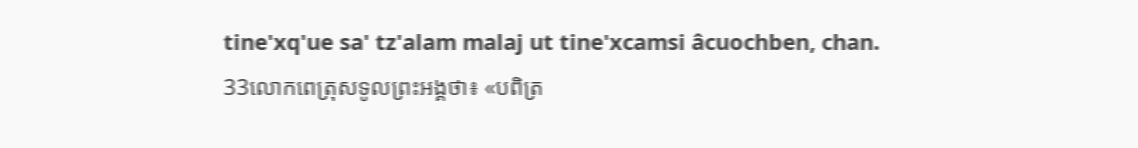tine'xq'ue sa' tz'alam malaj ut tine'xcamsi âcuochben, chan.
33លោកពេត្រុសទូលព្រះអង្គថា៖ «បពិត្រ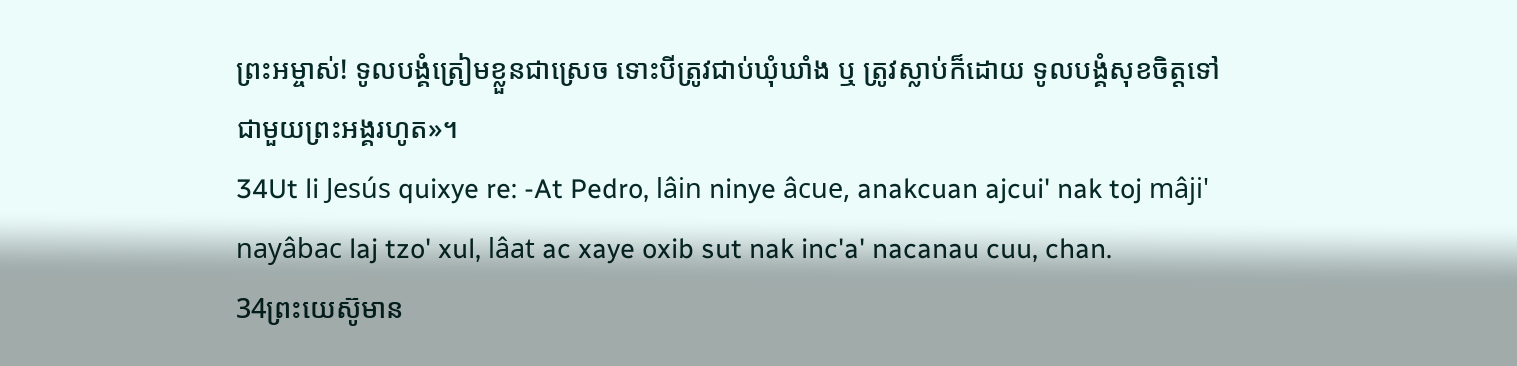ព្រះអម្ចាស់! ទូលបង្គំត្រៀមខ្លួនជាស្រេច ទោះបីត្រូវជាប់ឃុំឃាំង ឬ ត្រូវស្លាប់ក៏ដោយ ទូលបង្គំសុខចិត្ដទៅជាមួយព្រះអង្គរហូត»។
34Ut li Jesús quixye re: -At Pedro, lâin ninye âcue, anakcuan ajcui' nak toj mâji' nayâbac laj tzo' xul, lâat ac xaye oxib sut nak inc'a' nacanau cuu, chan.
34ព្រះយេស៊ូមាន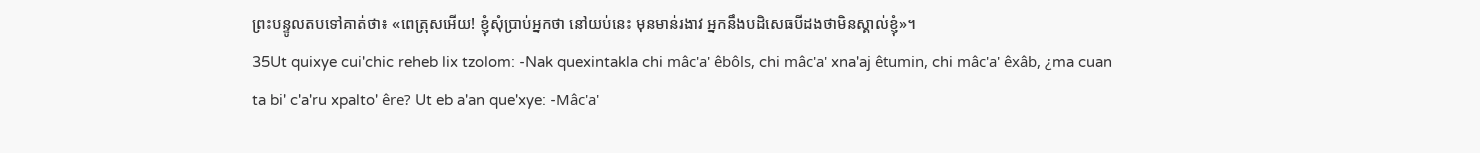ព្រះបន្ទូលតបទៅគាត់ថា៖ «ពេត្រុសអើយ! ខ្ញុំសុំប្រាប់អ្នកថា នៅយប់នេះ មុនមាន់រងាវ អ្នកនឹងបដិសេធបីដងថាមិនស្គាល់ខ្ញុំ»។
35Ut quixye cui'chic reheb lix tzolom: -Nak quexintakla chi mâc'a' êbôls, chi mâc'a' xna'aj êtumin, chi mâc'a' êxâb, ¿ma cuan ta bi' c'a'ru xpalto' êre? Ut eb a'an que'xye: -Mâc'a'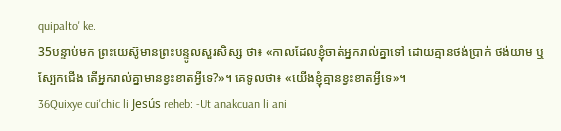quipalto' ke.
35បន្ទាប់មក ព្រះយេស៊ូមានព្រះបន្ទូលសួរសិស្ស ថា៖ «កាលដែលខ្ញុំចាត់អ្នករាល់គ្នាទៅ ដោយគ្មានថង់ប្រាក់ ថង់យាម ឬ ស្បែកជើង តើអ្នករាល់គ្នាមានខ្វះខាតអ្វីទេ?»។ គេទូលថា៖ «យើងខ្ញុំគ្មានខ្វះខាតអ្វីទេ»។
36Quixye cui'chic li Jesús reheb: -Ut anakcuan li ani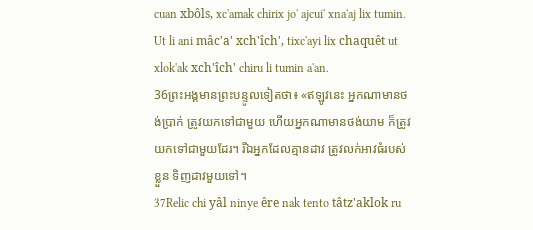cuan xbôls, xc'amak chirix jo' ajcui' xna'aj lix tumin. Ut li ani mâc'a' xch'îch', tixc'ayi lix chaquêt ut xlok'ak xch'îch' chiru li tumin a'an.
36ព្រះអង្គមានព្រះបន្ទូលទៀតថា៖ «ឥឡូវនេះ អ្នកណាមានថង់ប្រាក់ ត្រូវយកទៅជាមួយ ហើយអ្នកណាមានថង់យាម ក៏ត្រូវយកទៅជាមួយដែរ។ រីឯអ្នកដែលគ្មានដាវ ត្រូវលក់អាវធំរបស់ខ្លួន ទិញដាវមួយទៅ។
37Relic chi yâl ninye êre nak tento tâtz'aklok ru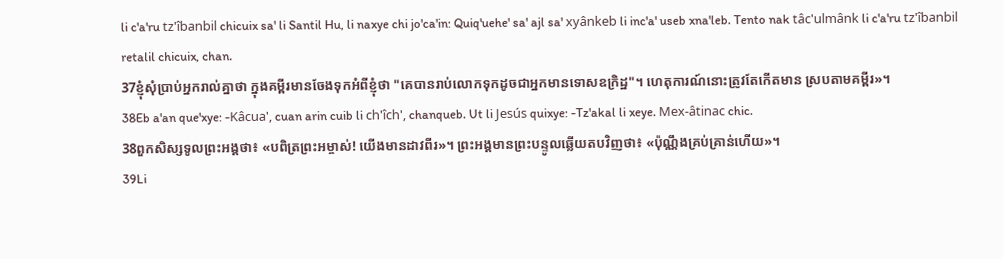li c'a'ru tz'îbanbil chicuix sa' li Santil Hu, li naxye chi jo'ca'in: Quiq'uehe' sa' ajl sa' xyânkeb li inc'a' useb xna'leb. Tento nak tâc'ulmânk li c'a'ru tz'îbanbil retalil chicuix, chan.
37ខ្ញុំសុំប្រាប់អ្នករាល់គ្នាថា ក្នុងគម្ពីរមានចែងទុកអំពីខ្ញុំថា "គេបានរាប់លោកទុកដូចជាអ្នកមានទោសឧក្រិដ្ឋ"។ ហេតុការណ៍នោះត្រូវតែកើតមាន ស្របតាមគម្ពីរ»។
38Eb a'an que'xye: -Kâcua', cuan arin cuib li ch'îch', chanqueb. Ut li Jesús quixye: -Tz'akal li xeye. Mex-âtinac chic.
38ពួកសិស្សទូលព្រះអង្គថា៖ «បពិត្រព្រះអម្ចាស់! យើងមានដាវពីរ»។ ព្រះអង្គមានព្រះបន្ទូលឆ្លើយតបវិញថា៖ «ប៉ុណ្ណឹងគ្រប់គ្រាន់ហើយ»។
39Li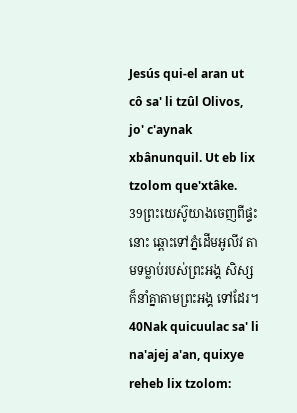Jesús qui-el aran ut cô sa' li tzûl Olivos, jo' c'aynak xbânunquil. Ut eb lix tzolom que'xtâke.
39ព្រះយេស៊ូយាងចេញពីផ្ទះនោះ ឆ្ពោះទៅភ្នំដើមអូលីវ តាមទម្លាប់របស់ព្រះអង្គ សិស្ស ក៏នាំគ្នាតាមព្រះអង្គ ទៅដែរ។
40Nak quicuulac sa' li na'ajej a'an, quixye reheb lix tzolom: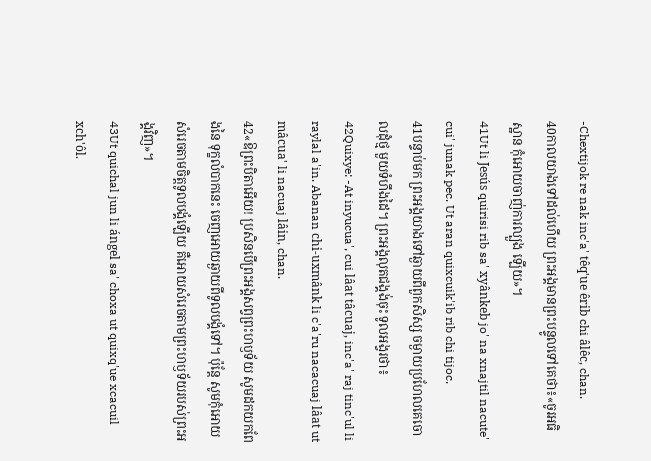-Chextijok re nak inc'a' têq'ue êrib chi âlêc, chan.
40កាលយាងទៅដល់ហើយ ព្រះអង្គមានព្រះបន្ទូលទៅគេថា៖«ចូរអធិស្ឋាន កុំអោយចាញ់ការល្បួង ឡើយ»។
41Ut li Jesús quirisi rib sa' xyânkeb jo' na xnajtil nacute' cui' junak pec. Ut aran quixcuik'ib rib chi tijoc.
41បន្ទាប់មក ព្រះអង្គយាងទៅឆ្ងាយពីពួកសិស្ស ចម្ងាយប្រហែលគេចោលដុំថ្ម មួយទំហឹងដៃ។ ព្រះអង្គលុតជង្គង់ចុះ ទូលអង្វរថា៖
42Quixye: -At inyucua', cui lâat tâcuaj, inc'a' raj tinc'ul li raylal a'in. Abanan chi-uxmânk li c'a'ru nacacuaj lâat ut mâcua' li nacuaj lâin, chan.
42«ឱព្រះបិតាអើយ! ប្រសិនបើព្រះអង្គសព្វព្រះហឫទ័យ សូមដកយកពែងនៃ ទុក្ខលំបាកនេះ ចេញអោយឆ្ងាយពីទូលបង្គំទៅ។ ប៉ុន្ដែ សូមកុំអោយសំរេចតាមចិត្ដទូលបង្គំឡើយ គឺអោយសំរេចតាមព្រះហឫទ័យរបស់ព្រះអង្គវិញ»។
43Ut quichal jun li ángel sa' choxa ut quixq'ue xcacuil xch'ôl.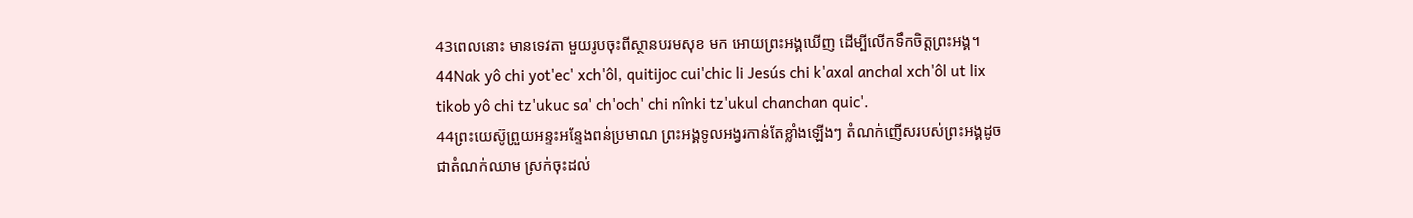43ពេលនោះ មានទេវតា មួយរូបចុះពីស្ថានបរមសុខ មក អោយព្រះអង្គឃើញ ដើម្បីលើកទឹកចិត្ដព្រះអង្គ។
44Nak yô chi yot'ec' xch'ôl, quitijoc cui'chic li Jesús chi k'axal anchal xch'ôl ut lix tikob yô chi tz'ukuc sa' ch'och' chi nînki tz'ukul chanchan quic'.
44ព្រះយេស៊ូព្រួយអន្ទះអន្ទែងពន់ប្រមាណ ព្រះអង្គទូលអង្វរកាន់តែខ្លាំងឡើងៗ តំណក់ញើសរបស់ព្រះអង្គដូចជាតំណក់ឈាម ស្រក់ចុះដល់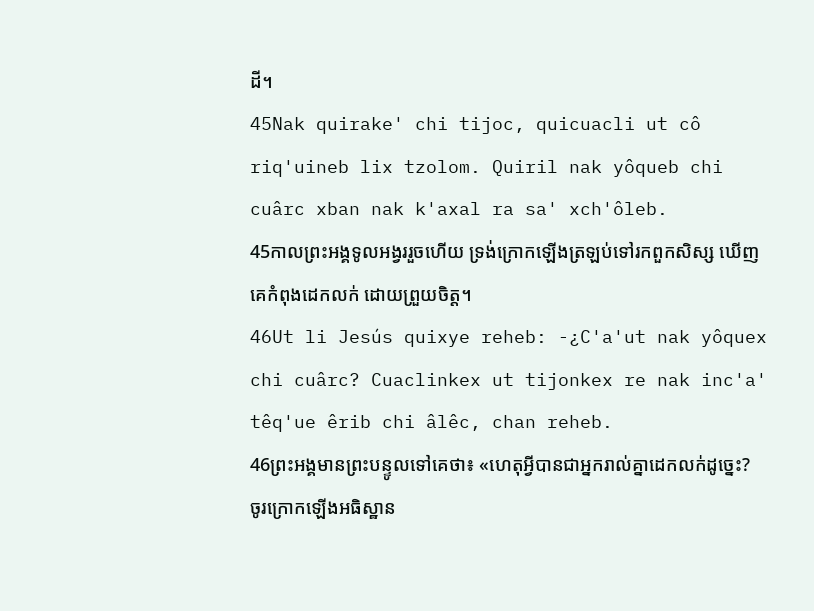ដី។
45Nak quirake' chi tijoc, quicuacli ut cô riq'uineb lix tzolom. Quiril nak yôqueb chi cuârc xban nak k'axal ra sa' xch'ôleb.
45កាលព្រះអង្គទូលអង្វររួចហើយ ទ្រង់ក្រោកឡើងត្រឡប់ទៅរកពួកសិស្ស ឃើញគេកំពុងដេកលក់ ដោយព្រួយចិត្ដ។
46Ut li Jesús quixye reheb: -¿C'a'ut nak yôquex chi cuârc? Cuaclinkex ut tijonkex re nak inc'a' têq'ue êrib chi âlêc, chan reheb.
46ព្រះអង្គមានព្រះបន្ទូលទៅគេថា៖ «ហេតុអ្វីបានជាអ្នករាល់គ្នាដេកលក់ដូច្នេះ? ចូរក្រោកឡើងអធិស្ឋាន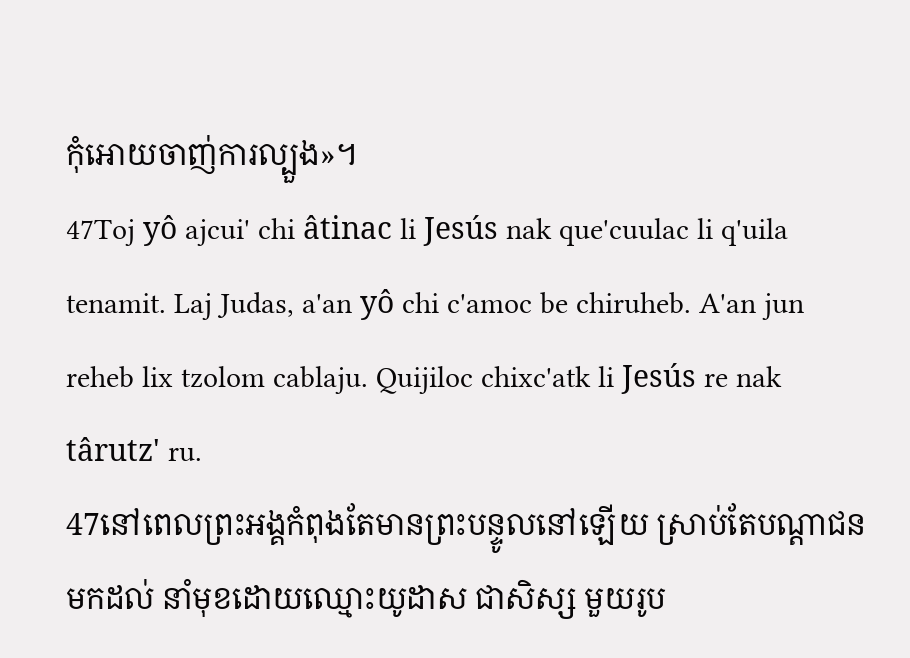កុំអោយចាញ់ការល្បួង»។
47Toj yô ajcui' chi âtinac li Jesús nak que'cuulac li q'uila tenamit. Laj Judas, a'an yô chi c'amoc be chiruheb. A'an jun reheb lix tzolom cablaju. Quijiloc chixc'atk li Jesús re nak târutz' ru.
47នៅពេលព្រះអង្គកំពុងតែមានព្រះបន្ទូលនៅឡើយ ស្រាប់តែបណ្ដាជនមកដល់ នាំមុខដោយឈ្មោះយូដាស ជាសិស្ស មួយរូប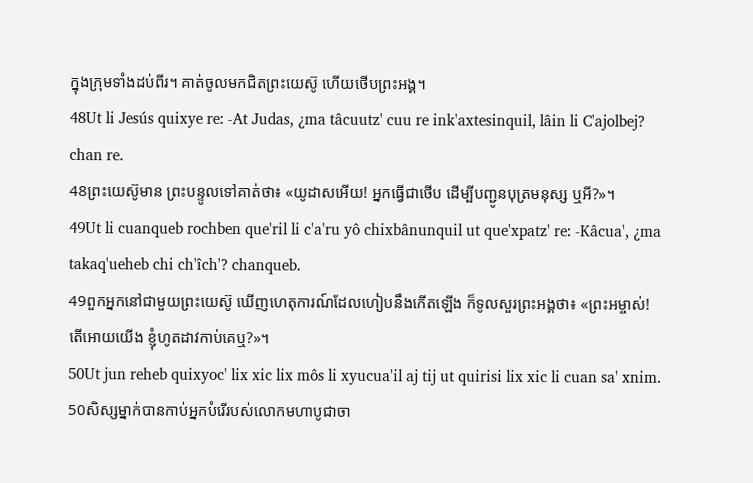ក្នុងក្រុមទាំងដប់ពីរ។ គាត់ចូលមកជិតព្រះយេស៊ូ ហើយថើបព្រះអង្គ។
48Ut li Jesús quixye re: -At Judas, ¿ma tâcuutz' cuu re ink'axtesinquil, lâin li C'ajolbej? chan re.
48ព្រះយេស៊ូមាន ព្រះបន្ទូលទៅគាត់ថា៖ «យូដាសអើយ! អ្នកធ្វើជាថើប ដើម្បីបញ្ជូនបុត្រមនុស្ស ឬអី?»។
49Ut li cuanqueb rochben que'ril li c'a'ru yô chixbânunquil ut que'xpatz' re: -Kâcua', ¿ma takaq'ueheb chi ch'îch'? chanqueb.
49ពួកអ្នកនៅជាមួយព្រះយេស៊ូ ឃើញហេតុការណ៍ដែលហៀបនឹងកើតឡើង ក៏ទូលសួរព្រះអង្គថា៖ «ព្រះអម្ចាស់! តើអោយយើង ខ្ញុំហូតដាវកាប់គេឬ?»។
50Ut jun reheb quixyoc' lix xic lix môs li xyucua'il aj tij ut quirisi lix xic li cuan sa' xnim.
50សិស្សម្នាក់បានកាប់អ្នកបំរើរបស់លោកមហាបូជាចា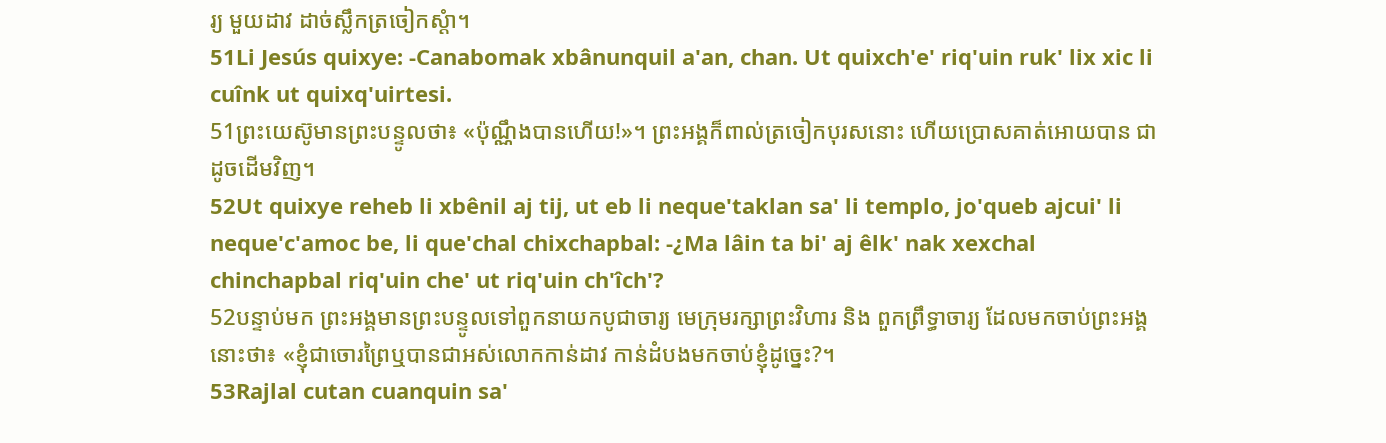រ្យ មួយដាវ ដាច់ស្លឹកត្រចៀកស្ដំា។
51Li Jesús quixye: -Canabomak xbânunquil a'an, chan. Ut quixch'e' riq'uin ruk' lix xic li cuînk ut quixq'uirtesi.
51ព្រះយេស៊ូមានព្រះបន្ទូលថា៖ «ប៉ុណ្ណឹងបានហើយ!»។ ព្រះអង្គក៏ពាល់ត្រចៀកបុរសនោះ ហើយប្រោសគាត់អោយបាន ជាដូចដើមវិញ។
52Ut quixye reheb li xbênil aj tij, ut eb li neque'taklan sa' li templo, jo'queb ajcui' li neque'c'amoc be, li que'chal chixchapbal: -¿Ma lâin ta bi' aj êlk' nak xexchal chinchapbal riq'uin che' ut riq'uin ch'îch'?
52បន្ទាប់មក ព្រះអង្គមានព្រះបន្ទូលទៅពួកនាយកបូជាចារ្យ មេក្រុមរក្សាព្រះវិហារ និង ពួកព្រឹទ្ធាចារ្យ ដែលមកចាប់ព្រះអង្គនោះថា៖ «ខ្ញុំជាចោរព្រៃឬបានជាអស់លោកកាន់ដាវ កាន់ដំបងមកចាប់ខ្ញុំដូច្នេះ?។
53Rajlal cutan cuanquin sa'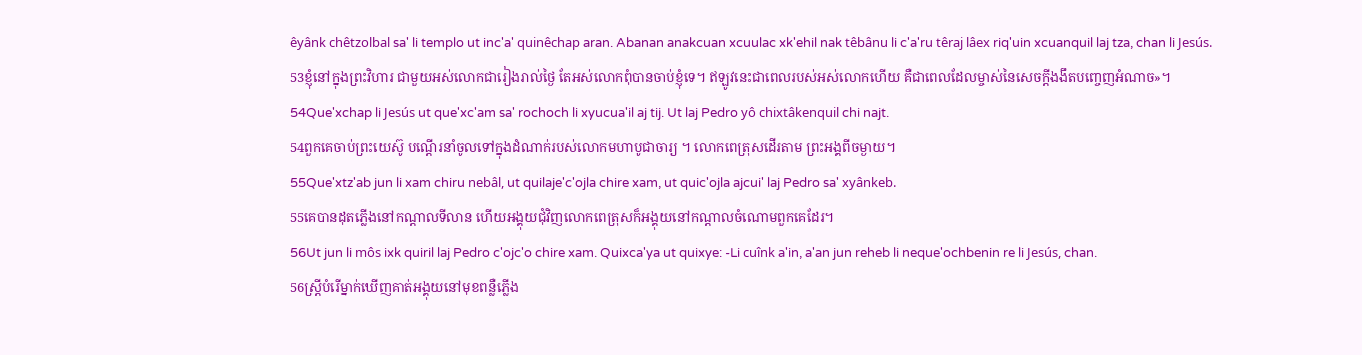êyânk chêtzolbal sa' li templo ut inc'a' quinêchap aran. Abanan anakcuan xcuulac xk'ehil nak têbânu li c'a'ru têraj lâex riq'uin xcuanquil laj tza, chan li Jesús.
53ខ្ញុំនៅក្នុងព្រះវិហារ ជាមួយអស់លោកជារៀងរាល់ថ្ងៃ តែអស់លោកពុំបានចាប់ខ្ញុំទេ។ ឥឡូវនេះជាពេលរបស់អស់លោកហើយ គឺជាពេលដែលម្ចាស់នៃសេចក្ដីងងឹតបញ្ចេញអំណាច»។
54Que'xchap li Jesús ut que'xc'am sa' rochoch li xyucua'il aj tij. Ut laj Pedro yô chixtâkenquil chi najt.
54ពួកគេចាប់ព្រះយេស៊ូ បណ្ដើរនាំចូលទៅក្នុងដំណាក់របស់លោកមហាបូជាចារ្យ ។ លោកពេត្រុសដើរតាម ព្រះអង្គពីចម្ងាយ។
55Que'xtz'ab jun li xam chiru nebâl, ut quilaje'c'ojla chire xam, ut quic'ojla ajcui' laj Pedro sa' xyânkeb.
55គេបានដុតភ្លើងនៅកណ្ដាលទីលាន ហើយអង្គុយជុំវិញលោកពេត្រុសក៏អង្គុយនៅកណ្ដាលចំណោមពួកគេដែរ។
56Ut jun li môs ixk quiril laj Pedro c'ojc'o chire xam. Quixca'ya ut quixye: -Li cuînk a'in, a'an jun reheb li neque'ochbenin re li Jesús, chan.
56ស្ដ្រីបំរើម្នាក់ឃើញគាត់អង្គុយនៅមុខពន្លឺភ្លើង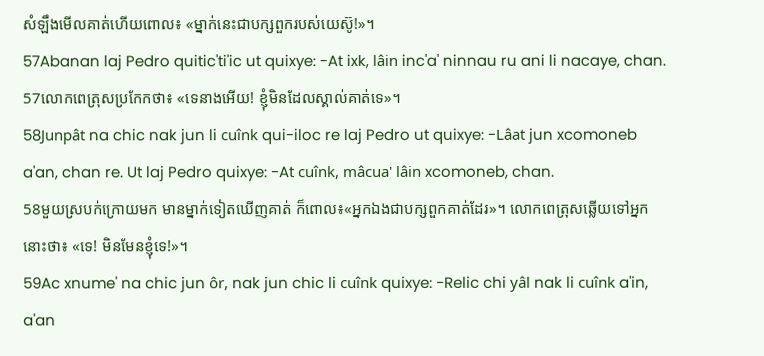សំឡឹងមើលគាត់ហើយពោល៖ «ម្នាក់នេះជាបក្សពួករបស់យេស៊ូ!»។
57Abanan laj Pedro quitic'ti'ic ut quixye: -At ixk, lâin inc'a' ninnau ru ani li nacaye, chan.
57លោកពេត្រុសប្រកែកថា៖ «ទេនាងអើយ! ខ្ញុំមិនដែលស្គាល់គាត់ទេ»។
58Junpât na chic nak jun li cuînk qui-iloc re laj Pedro ut quixye: -Lâat jun xcomoneb a'an, chan re. Ut laj Pedro quixye: -At cuînk, mâcua' lâin xcomoneb, chan.
58មួយស្របក់ក្រោយមក មានម្នាក់ទៀតឃើញគាត់ ក៏ពោល៖«អ្នកឯងជាបក្សពួកគាត់ដែរ»។ លោកពេត្រុសឆ្លើយទៅអ្នកនោះថា៖ «ទេ! មិនមែនខ្ញុំទេ!»។
59Ac xnume' na chic jun ôr, nak jun chic li cuînk quixye: -Relic chi yâl nak li cuînk a'in, a'an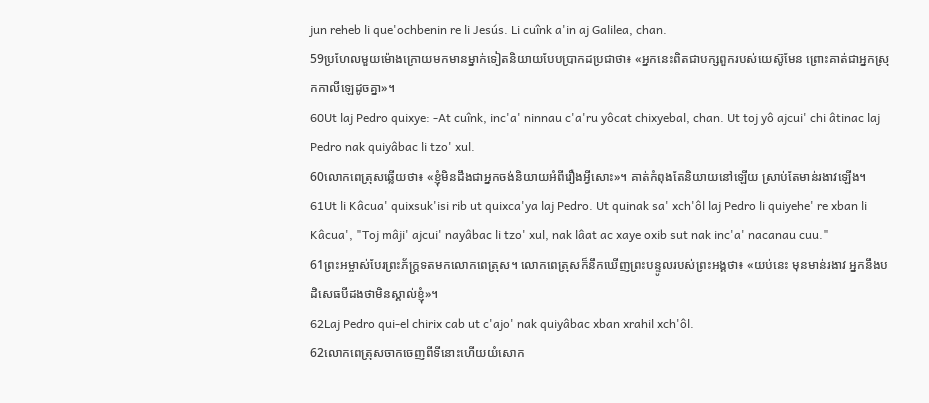jun reheb li que'ochbenin re li Jesús. Li cuînk a'in aj Galilea, chan.
59ប្រហែលមួយម៉ោងក្រោយមកមានម្នាក់ទៀតនិយាយបែបប្រាកដប្រជាថា៖ «អ្នកនេះពិតជាបក្សពួករបស់យេស៊ូមែន ព្រោះគាត់ជាអ្នកស្រុកកាលីឡេដូចគ្នា»។
60Ut laj Pedro quixye: -At cuînk, inc'a' ninnau c'a'ru yôcat chixyebal, chan. Ut toj yô ajcui' chi âtinac laj Pedro nak quiyâbac li tzo' xul.
60លោកពេត្រុសឆ្លើយថា៖ «ខ្ញុំមិនដឹងជាអ្នកចង់និយាយអំពីរឿងអ្វីសោះ»។ គាត់កំពុងតែនិយាយនៅឡើយ ស្រាប់តែមាន់រងាវឡើង។
61Ut li Kâcua' quixsuk'isi rib ut quixca'ya laj Pedro. Ut quinak sa' xch'ôl laj Pedro li quiyehe' re xban li Kâcua', "Toj mâji' ajcui' nayâbac li tzo' xul, nak lâat ac xaye oxib sut nak inc'a' nacanau cuu."
61ព្រះអម្ចាស់បែរព្រះភ័ក្ដ្រទតមកលោកពេត្រុស។ លោកពេត្រុសក៏នឹកឃើញព្រះបន្ទូលរបស់ព្រះអង្គថា៖ «យប់នេះ មុនមាន់រងាវ អ្នកនឹងបដិសេធបីដងថាមិនស្គាល់ខ្ញុំ»។
62Laj Pedro qui-el chirix cab ut c'ajo' nak quiyâbac xban xrahil xch'ôl.
62លោកពេត្រុសចាកចេញពីទីនោះហើយយំសោក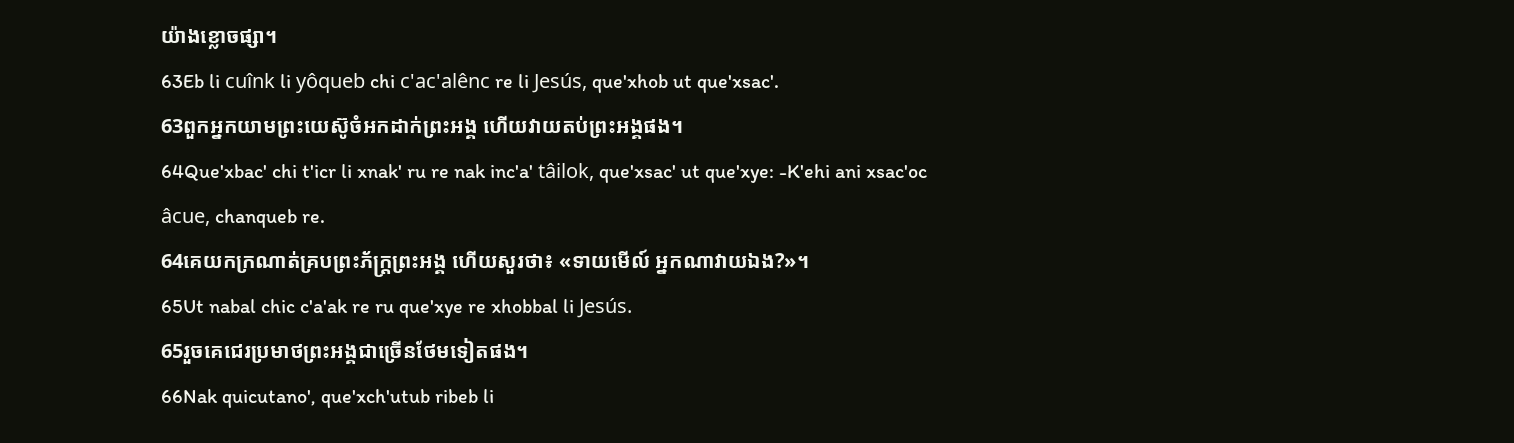យ៉ាងខ្លោចផ្សា។
63Eb li cuînk li yôqueb chi c'ac'alênc re li Jesús, que'xhob ut que'xsac'.
63ពួកអ្នកយាមព្រះយេស៊ូចំអកដាក់ព្រះអង្គ ហើយវាយតប់ព្រះអង្គផង។
64Que'xbac' chi t'icr li xnak' ru re nak inc'a' tâilok, que'xsac' ut que'xye: -K'ehi ani xsac'oc âcue, chanqueb re.
64គេយកក្រណាត់គ្របព្រះភ័ក្ដ្រព្រះអង្គ ហើយសួរថា៖ «ទាយមើល៍ អ្នកណាវាយឯង?»។
65Ut nabal chic c'a'ak re ru que'xye re xhobbal li Jesús.
65រួចគេជេរប្រមាថព្រះអង្គជាច្រើនថែមទៀតផង។
66Nak quicutano', que'xch'utub ribeb li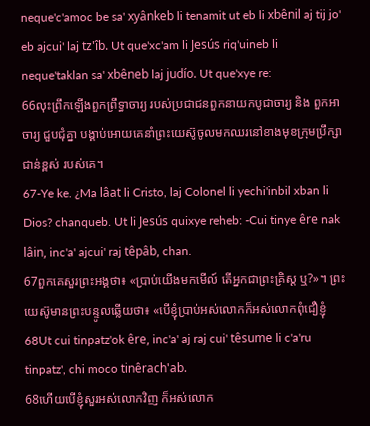neque'c'amoc be sa' xyânkeb li tenamit ut eb li xbênil aj tij jo' eb ajcui' laj tz'îb. Ut que'xc'am li Jesús riq'uineb li neque'taklan sa' xbêneb laj judío. Ut que'xye re:
66លុះព្រឹកឡើងពួកព្រឹទ្ធាចារ្យ របស់ប្រជាជនពួកនាយកបូជាចារ្យ និង ពួកអាចារ្យ ជួបជុំគ្នា បង្គាប់អោយគេនាំព្រះយេស៊ូចូលមកឈរនៅខាងមុខក្រុមប្រឹក្សាជាន់ខ្ពស់ របស់គេ។
67-Ye ke. ¿Ma lâat li Cristo, laj Colonel li yechi'inbil xban li Dios? chanqueb. Ut li Jesús quixye reheb: -Cui tinye êre nak lâin, inc'a' ajcui' raj têpâb, chan.
67ពួកគេសួរព្រះអង្គថា៖ «ប្រាប់យើងមកមើល៍ តើអ្នកជាព្រះគ្រិស្ដ ឬ?»។ ព្រះយេស៊ូមានព្រះបន្ទូលឆ្លើយថា៖ «បើខ្ញុំប្រាប់អស់លោកក៏អស់លោកពុំជឿខ្ញុំ
68Ut cui tinpatz'ok êre, inc'a' aj raj cui' têsume li c'a'ru tinpatz', chi moco tinêrach'ab.
68ហើយបើខ្ញុំសួរអស់លោកវិញ ក៏អស់លោក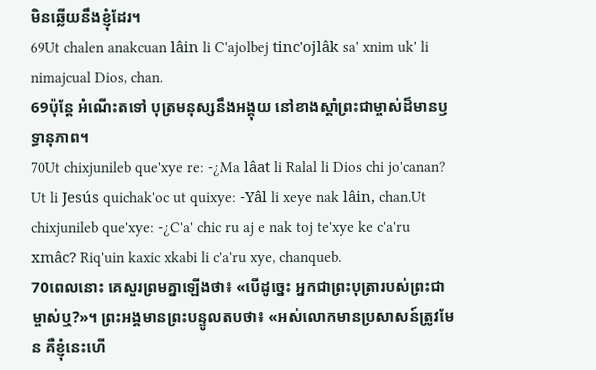មិនឆ្លើយនឹងខ្ញុំដែរ។
69Ut chalen anakcuan lâin li C'ajolbej tinc'ojlâk sa' xnim uk' li nimajcual Dios, chan.
69ប៉ុន្ដែ អំណើះតទៅ បុត្រមនុស្សនឹងអង្គុយ នៅខាងស្ដាំព្រះជាម្ចាស់ដ៏មានឫទ្ធានុភាព។
70Ut chixjunileb que'xye re: -¿Ma lâat li Ralal li Dios chi jo'canan? Ut li Jesús quichak'oc ut quixye: -Yâl li xeye nak lâin, chan.Ut chixjunileb que'xye: -¿C'a' chic ru aj e nak toj te'xye ke c'a'ru xmâc? Riq'uin kaxic xkabi li c'a'ru xye, chanqueb.
70ពេលនោះ គេសួរព្រមគ្នាឡើងថា៖ «បើដូច្នេះ អ្នកជាព្រះបុត្រារបស់ព្រះជាម្ចាស់ឬ?»។ ព្រះអង្គមានព្រះបន្ទូលតបថា៖ «អស់លោកមានប្រសាសន៍ត្រូវមែន គឺខ្ញុំនេះហើ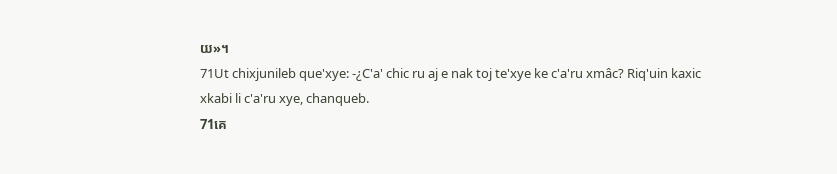យ»។
71Ut chixjunileb que'xye: -¿C'a' chic ru aj e nak toj te'xye ke c'a'ru xmâc? Riq'uin kaxic xkabi li c'a'ru xye, chanqueb.
71គេ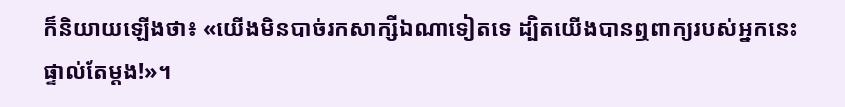ក៏និយាយឡើងថា៖ «យើងមិនបាច់រកសាក្សីឯណាទៀតទេ ដ្បិតយើងបានឮពាក្យរបស់អ្នកនេះផ្ទាល់តែម្ដង!»។